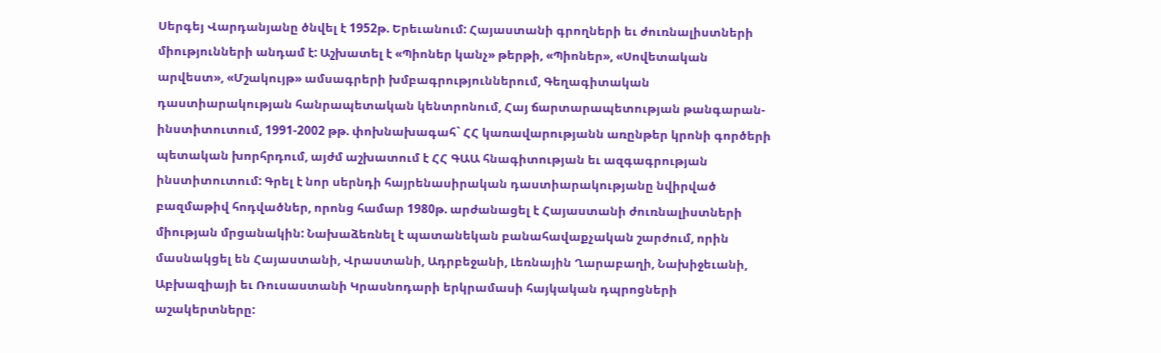Սերգեյ Վարդանյանը ծնվել է 1952թ. Երեւանում: Հայաստանի գրողների եւ ժուռնալիստների միությունների անդամ է: Աշխատել է «Պիոներ կանչ» թերթի, «Պիոներ», «Սովետական արվեստ», «Մշակույթ» ամսագրերի խմբագրություններում, Գեղագիտական դաստիարակության հանրապետական կենտրոնում, Հայ ճարտարապետության թանգարան-ինստիտուտում, 1991-2002 թթ. փոխնախագահ` ՀՀ կառավարությանն առընթեր կրոնի գործերի պետական խորհրդում, այժմ աշխատում է ՀՀ ԳԱԱ հնագիտության եւ ազգագրության ինստիտուտում: Գրել է նոր սերնդի հայրենասիրական դաստիարակությանը նվիրված բազմաթիվ հոդվածներ, որոնց համար 1980թ. արժանացել է Հայաստանի ժուռնալիստների միության մրցանակին: Նախաձեռնել է պատանեկան բանահավաքչական շարժում, որին մասնակցել են Հայաստանի, Վրաստանի, Ադրբեջանի, Լեռնային Ղարաբաղի, Նախիջեւանի, Աբխազիայի եւ Ռուսաստանի Կրասնոդարի երկրամասի հայկական դպրոցների աշակերտները: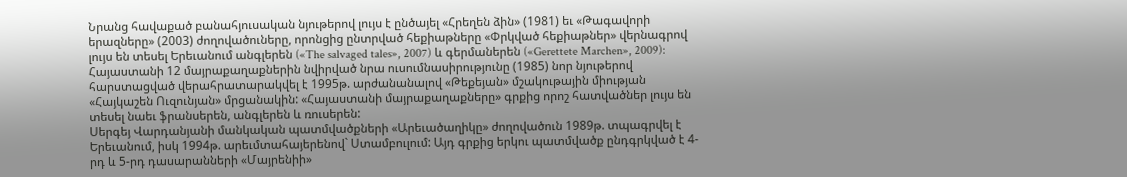Նրանց հավաքած բանահյուսական նյութերով լույս է ընծայել «Հրեղեն ձին» (1981) եւ «Թագավորի երազները» (2003) ժողովածուները, որոնցից ընտրված հեքիաթները «Փրկված հեքիաթներ» վերնագրով լույս են տեսել Երեւանում անգլերեն («The salvaged tales», 2007) և գերմաներեն («Gerettete Marchen», 2009):
Հայաստանի 12 մայրաքաղաքներին նվիրված նրա ուսումնասիրությունը (1985) նոր նյութերով հարստացված վերահրատարակվել է 1995թ. արժանանալով «Թեքեյան» մշակութային միության «Հայկաշեն Ուզունյան» մրցանակին: «Հայաստանի մայրաքաղաքները» գրքից որոշ հատվածներ լույս են տեսել նաեւ ֆրանսերեն, անգլերեն և ռուսերեն:
Սերգեյ Վարդանյանի մանկական պատմվածքների «Արեւածաղիկը» ժողովածուն 1989թ. տպագրվել է Երեւանում, իսկ 1994թ. արեւմտահայերենով` Ստամբուլում: Այդ գրքից երկու պատմվածք ընդգրկված է 4-րդ և 5-րդ դասարանների «Մայրենիի»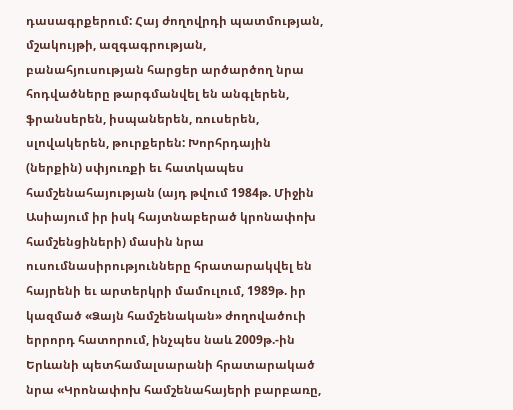դասագրքերում: Հայ ժողովրդի պատմության, մշակույթի, ազգագրության, բանահյուսության հարցեր արծարծող նրա հոդվածները թարգմանվել են անգլերեն, ֆրանսերեն, իսպաներեն, ռուսերեն, սլովակերեն, թուրքերեն: Խորհրդային (ներքին) սփյուռքի եւ հատկապես համշենահայության (այդ թվում 1984թ. Միջին Ասիայում իր իսկ հայտնաբերած կրոնափոխ համշենցիների) մասին նրա ուսումնասիրությունները հրատարակվել են հայրենի եւ արտերկրի մամուլում, 1989թ. իր կազմած «Ձայն համշենական» ժողովածուի երրորդ հատորում, ինչպես նաև 2009թ.-ին Երևանի պետհամալսարանի հրատարակած նրա «Կրոնափոխ համշենահայերի բարբառը,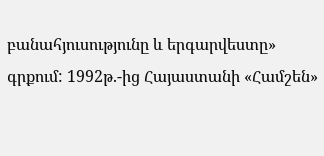բանահյուսությունը և երգարվեստը» գրքում: 1992թ.-ից Հայաստանի «Համշեն»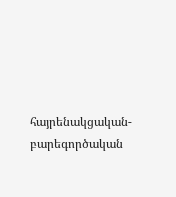հայրենակցական- բարեգործական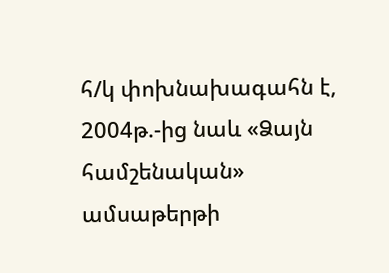հ/կ փոխնախագահն է, 2004թ.-ից նաև «Ձայն համշենական» ամսաթերթի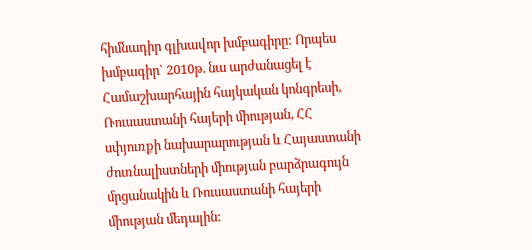հիմնադիր գլխավոր խմբագիրը: Որպես խմբագիր` 2010թ. նա արժանացել է Համաշխարհային հայկական կոնգրեսի, Ռուսաստանի հայերի միության, ՀՀ սփյուռքի նախարարության և Հայաստանի ժուռնալիստների միության բարձրագույն մրցանակին և Ռուսաստանի հայերի միության մեդալին: